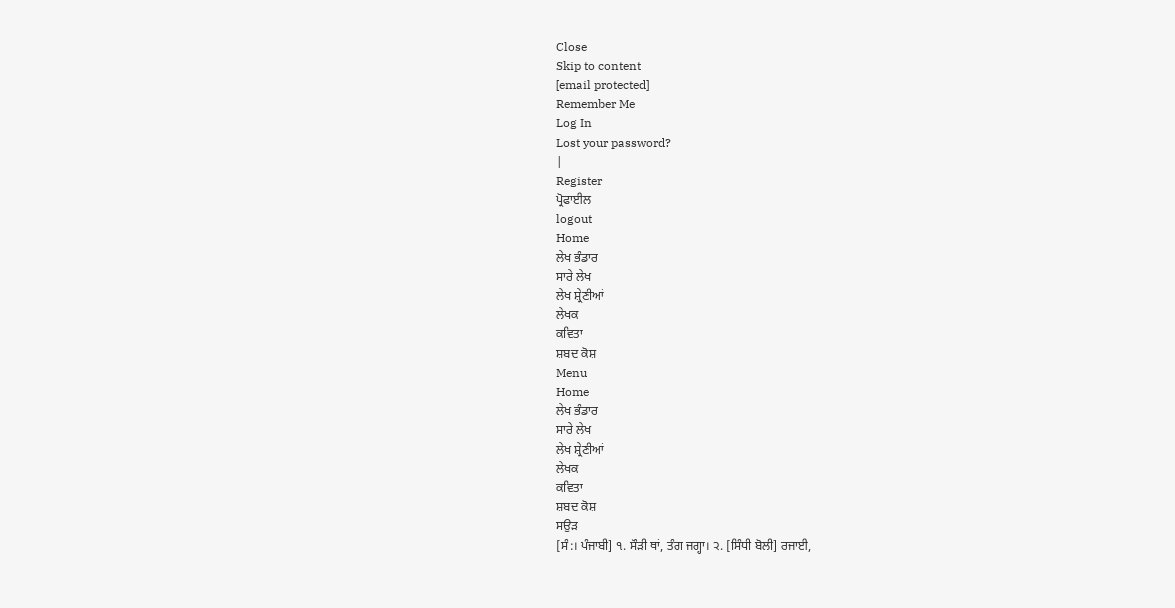Close
Skip to content
[email protected]
Remember Me
Log In
Lost your password?
|
Register
ਪ੍ਰੋਫਾਈਲ
logout
Home
ਲੇਖ ਭੰਡਾਰ
ਸਾਰੇ ਲੇਖ
ਲੇਖ ਸ਼੍ਰੇਣੀਆਂ
ਲੇਖਕ
ਕਵਿਤਾ
ਸ਼ਬਦ ਕੋਸ਼
Menu
Home
ਲੇਖ ਭੰਡਾਰ
ਸਾਰੇ ਲੇਖ
ਲੇਖ ਸ਼੍ਰੇਣੀਆਂ
ਲੇਖਕ
ਕਵਿਤਾ
ਸ਼ਬਦ ਕੋਸ਼
ਸਉੜ
[ਸੰ:। ਪੰਜਾਬੀ] ੧. ਸੌੜੀ ਥਾਂ, ਤੰਗ ਜਗ੍ਹਾ। ੨. [ਸਿੰਧੀ ਬੋਲੀ] ਰਜਾਈ,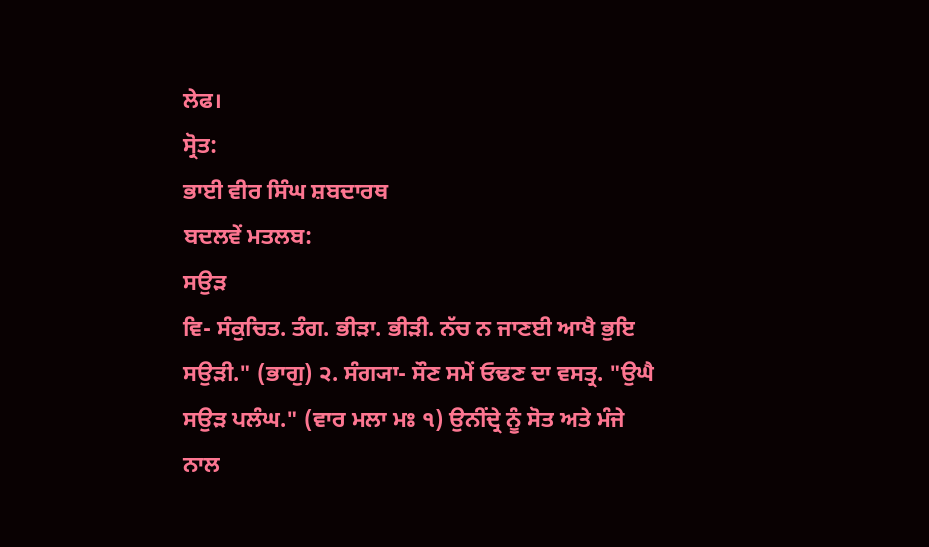ਲੇਫ।
ਸ੍ਰੋਤ:
ਭਾਈ ਵੀਰ ਸਿੰਘ ਸ਼ਬਦਾਰਥ
ਬਦਲਵੇਂ ਮਤਲਬ:
ਸਉੜ
ਵਿ- ਸੰਕੁਚਿਤ. ਤੰਗ. ਭੀੜਾ. ਭੀੜੀ. ਨੱਚ ਨ ਜਾਣਈ ਆਖੈ ਭੁਇ ਸਉੜੀ." (ਭਾਗੁ) ੨. ਸੰਗ੍ਯਾ- ਸੌਣ ਸਮੇਂ ਓਢਣ ਦਾ ਵਸਤ੍ਰ. "ਉਘੈ ਸਉੜ ਪਲੰਘ." (ਵਾਰ ਮਲਾ ਮਃ ੧) ਉਨੀਂਦ੍ਰੇ ਨੂੰ ਸੋਤ ਅਤੇ ਮੰਜੇ ਨਾਲ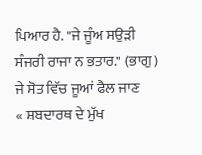ਪਿਆਰ ਹੈ. "ਜੇ ਜੂੰਅ ਸਉੜੀ ਸੰਜਰੀ ਰਾਜਾ ਨ ਭਤਾਰ." (ਭਾਗੁ) ਜੇ ਸੋਤ ਵਿੱਚ ਜੂਆਂ ਫੈਲ ਜਾਣ
« ਸ਼ਬਦਾਰਥ ਦੇ ਮੁੱਖ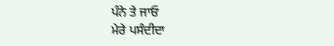ਪੰਨੇ ਤੇ ਜਾਓ
ਮੇਰੇ ਪਸੰਦੀਦਾ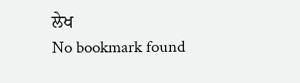ਲੇਖ
No bookmark found